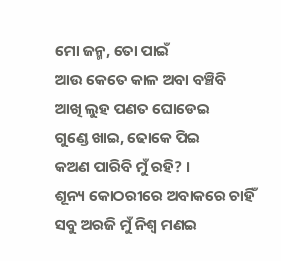ମୋ ଜନ୍ମ, ତୋ ପାଇଁ
ଆଉ କେତେ କାଳ ଅବା ବଞ୍ଚିବି
ଆଖି ଲୁହ ପଣତ ଘୋଡେଇ
ଗୁଣ୍ଡେ ଖାଇ, ଢୋକେ ପିଇ
କଅଣ ପାରିବି ମୁଁ ରହି? ।
ଶୂନ୍ୟ କୋଠରୀରେ ଅବାକରେ ଚାହିଁ
ସବୁ ଅରଜି ମୁଁ ନିଶ୍ବ ମଣଇ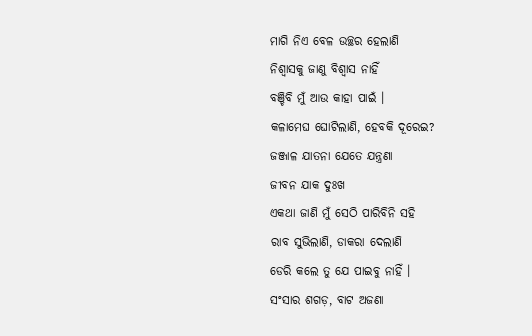ମାଗି ନିଏ ବେଳ ଉଚ୍ଛର ହେଲାଣି
ନିଶ୍ୱାସକୁ ଜାଣୁ ବିଶ୍ୱାସ ନାହିଁ
ବଞ୍ଚିବି ମୁଁ ଆଉ କାହା ପାଇଁ ।
କଳାମେଘ ଘୋଟିଲାଣି, ହେବକି ଦୂରେଇ?
ଜଞ୍ଜାଳ ଯାତନା ଯେତେ ଯନ୍ତ୍ରଣା
ଜୀବନ ଯାକ ଦୁଃଖ
ଏକଥା ଜାଣି ମୁଁ ସେଠି ପାରିବିନି ସହି
ରାବ ସୁଭିଲାଣି, ଡାକରା ଦେଲାଣି
ଡେରି କଲେ ତୁ ଯେ ପାଇବୁ ନାହିଁ ।
ସଂସାର ଶଗଡ଼, ବାଟ ଅଜଣା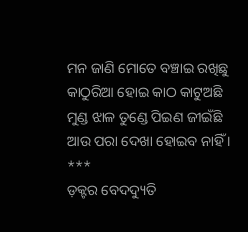ମନ ଜାଣି ମୋତେ ବଞ୍ଚାଇ ରଖିଛୁ
କାଠୁରିଆ ହୋଇ କାଠ କାଟୁଅଛି
ମୁଣ୍ଡ ଝାଳ ତୁଣ୍ଡେ ପିଇଣ ଜୀଇଁଛି
ଆଉ ପରା ଦେଖା ହୋଇବ ନାହିଁ ।
***
ଡ଼କ୍ଟର ବେଦଦ୍ୟୁତି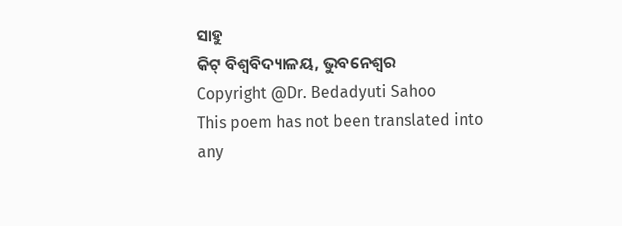ସାହୁ
କିଟ୍ ବିଶ୍ୱବିଦ୍ୟାଳୟ, ଭୁବନେଶ୍ୱର
Copyright @Dr. Bedadyuti Sahoo
This poem has not been translated into any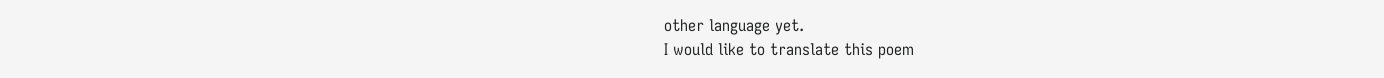other language yet.
I would like to translate this poem